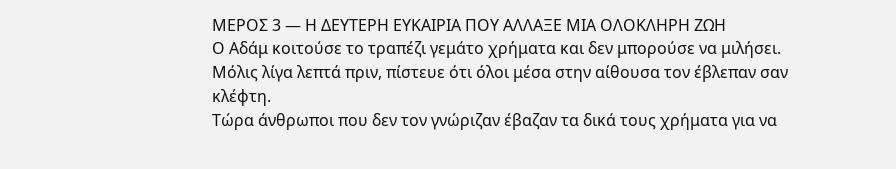ΜΕΡΟΣ 3 — Η ΔΕΥΤΕΡΗ ΕΥΚΑΙΡΙΑ ΠΟΥ ΑΛΛΑΞΕ ΜΙΑ ΟΛΟΚΛΗΡΗ ΖΩΗ
Ο Αδάμ κοιτούσε το τραπέζι γεμάτο χρήματα και δεν μπορούσε να μιλήσει.
Μόλις λίγα λεπτά πριν, πίστευε ότι όλοι μέσα στην αίθουσα τον έβλεπαν σαν κλέφτη.
Τώρα άνθρωποι που δεν τον γνώριζαν έβαζαν τα δικά τους χρήματα για να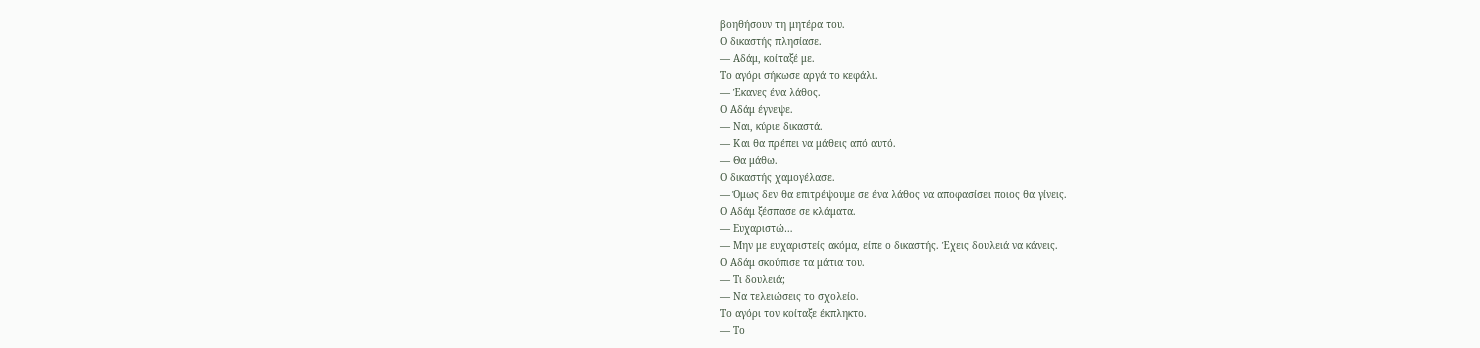βοηθήσουν τη μητέρα του.
Ο δικαστής πλησίασε.
— Αδάμ, κοίταξέ με.
Το αγόρι σήκωσε αργά το κεφάλι.
— Έκανες ένα λάθος.
Ο Αδάμ έγνεψε.
— Ναι, κύριε δικαστά.
— Και θα πρέπει να μάθεις από αυτό.
— Θα μάθω.
Ο δικαστής χαμογέλασε.
— Όμως δεν θα επιτρέψουμε σε ένα λάθος να αποφασίσει ποιος θα γίνεις.
Ο Αδάμ ξέσπασε σε κλάματα.
— Ευχαριστώ…
— Μην με ευχαριστείς ακόμα, είπε ο δικαστής. Έχεις δουλειά να κάνεις.
Ο Αδάμ σκούπισε τα μάτια του.
— Τι δουλειά;
— Να τελειώσεις το σχολείο.
Το αγόρι τον κοίταξε έκπληκτο.
— Το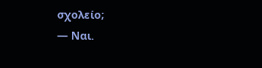σχολείο;
— Ναι.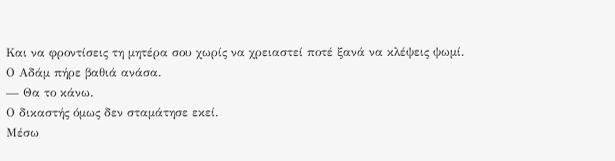Και να φροντίσεις τη μητέρα σου χωρίς να χρειαστεί ποτέ ξανά να κλέψεις ψωμί.
Ο Αδάμ πήρε βαθιά ανάσα.
— Θα το κάνω.
Ο δικαστής όμως δεν σταμάτησε εκεί.
Μέσω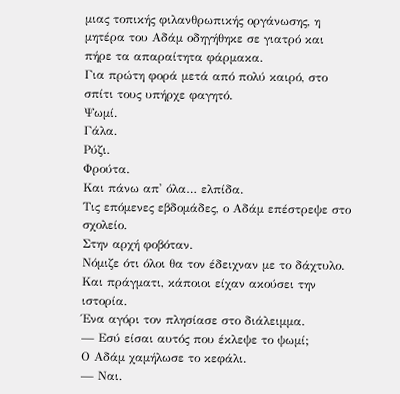μιας τοπικής φιλανθρωπικής οργάνωσης, η μητέρα του Αδάμ οδηγήθηκε σε γιατρό και πήρε τα απαραίτητα φάρμακα.
Για πρώτη φορά μετά από πολύ καιρό, στο σπίτι τους υπήρχε φαγητό.
Ψωμί.
Γάλα.
Ρύζι.
Φρούτα.
Και πάνω απ' όλα… ελπίδα.
Τις επόμενες εβδομάδες, ο Αδάμ επέστρεψε στο σχολείο.
Στην αρχή φοβόταν.
Νόμιζε ότι όλοι θα τον έδειχναν με το δάχτυλο.
Και πράγματι, κάποιοι είχαν ακούσει την ιστορία.
Ένα αγόρι τον πλησίασε στο διάλειμμα.
— Εσύ είσαι αυτός που έκλεψε το ψωμί;
Ο Αδάμ χαμήλωσε το κεφάλι.
— Ναι.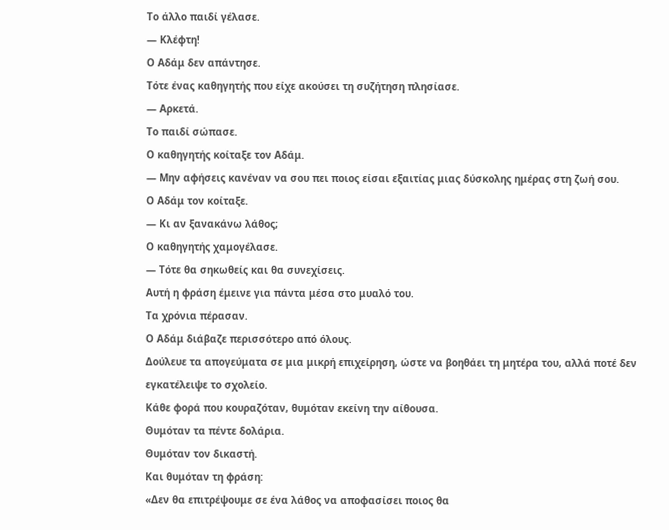Το άλλο παιδί γέλασε.
— Κλέφτη!
Ο Αδάμ δεν απάντησε.
Τότε ένας καθηγητής που είχε ακούσει τη συζήτηση πλησίασε.
— Αρκετά.
Το παιδί σώπασε.
Ο καθηγητής κοίταξε τον Αδάμ.
— Μην αφήσεις κανέναν να σου πει ποιος είσαι εξαιτίας μιας δύσκολης ημέρας στη ζωή σου.
Ο Αδάμ τον κοίταξε.
— Κι αν ξανακάνω λάθος;
Ο καθηγητής χαμογέλασε.
— Τότε θα σηκωθείς και θα συνεχίσεις.
Αυτή η φράση έμεινε για πάντα μέσα στο μυαλό του.
Τα χρόνια πέρασαν.
Ο Αδάμ διάβαζε περισσότερο από όλους.
Δούλευε τα απογεύματα σε μια μικρή επιχείρηση, ώστε να βοηθάει τη μητέρα του, αλλά ποτέ δεν εγκατέλειψε το σχολείο.
Κάθε φορά που κουραζόταν, θυμόταν εκείνη την αίθουσα.
Θυμόταν τα πέντε δολάρια.
Θυμόταν τον δικαστή.
Και θυμόταν τη φράση:
«Δεν θα επιτρέψουμε σε ένα λάθος να αποφασίσει ποιος θα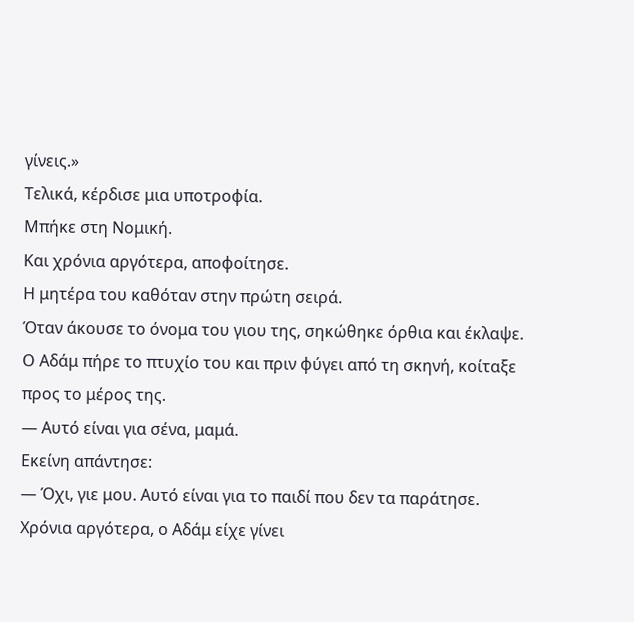γίνεις.»
Τελικά, κέρδισε μια υποτροφία.
Μπήκε στη Νομική.
Και χρόνια αργότερα, αποφοίτησε.
Η μητέρα του καθόταν στην πρώτη σειρά.
Όταν άκουσε το όνομα του γιου της, σηκώθηκε όρθια και έκλαψε.
Ο Αδάμ πήρε το πτυχίο του και πριν φύγει από τη σκηνή, κοίταξε προς το μέρος της.
— Αυτό είναι για σένα, μαμά.
Εκείνη απάντησε:
— Όχι, γιε μου. Αυτό είναι για το παιδί που δεν τα παράτησε.
Χρόνια αργότερα, ο Αδάμ είχε γίνει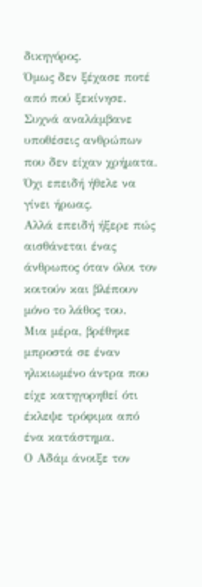δικηγόρος.
Όμως δεν ξέχασε ποτέ από πού ξεκίνησε.
Συχνά αναλάμβανε υποθέσεις ανθρώπων που δεν είχαν χρήματα.
Όχι επειδή ήθελε να γίνει ήρωας.
Αλλά επειδή ήξερε πώς αισθάνεται ένας άνθρωπος όταν όλοι τον κοιτούν και βλέπουν μόνο το λάθος του.
Μια μέρα, βρέθηκε μπροστά σε έναν ηλικιωμένο άντρα που είχε κατηγορηθεί ότι έκλεψε τρόφιμα από ένα κατάστημα.
Ο Αδάμ άνοιξε τον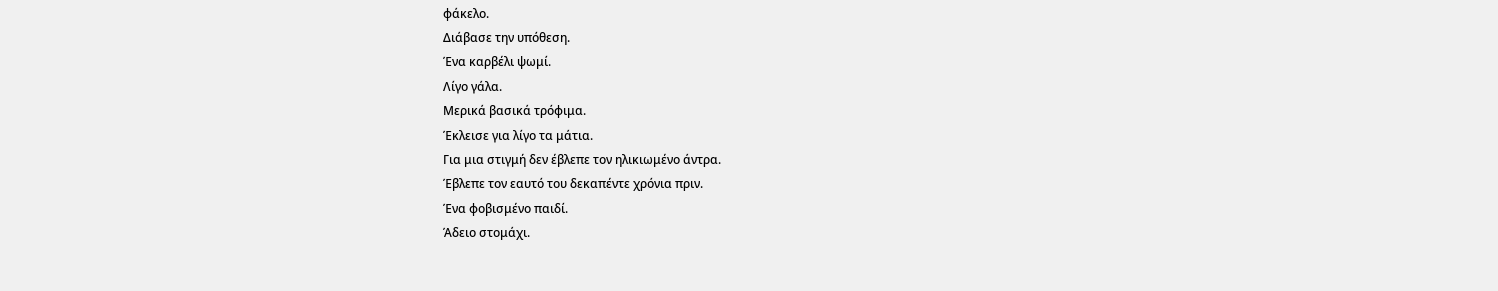φάκελο.
Διάβασε την υπόθεση.
Ένα καρβέλι ψωμί.
Λίγο γάλα.
Μερικά βασικά τρόφιμα.
Έκλεισε για λίγο τα μάτια.
Για μια στιγμή δεν έβλεπε τον ηλικιωμένο άντρα.
Έβλεπε τον εαυτό του δεκαπέντε χρόνια πριν.
Ένα φοβισμένο παιδί.
Άδειο στομάχι.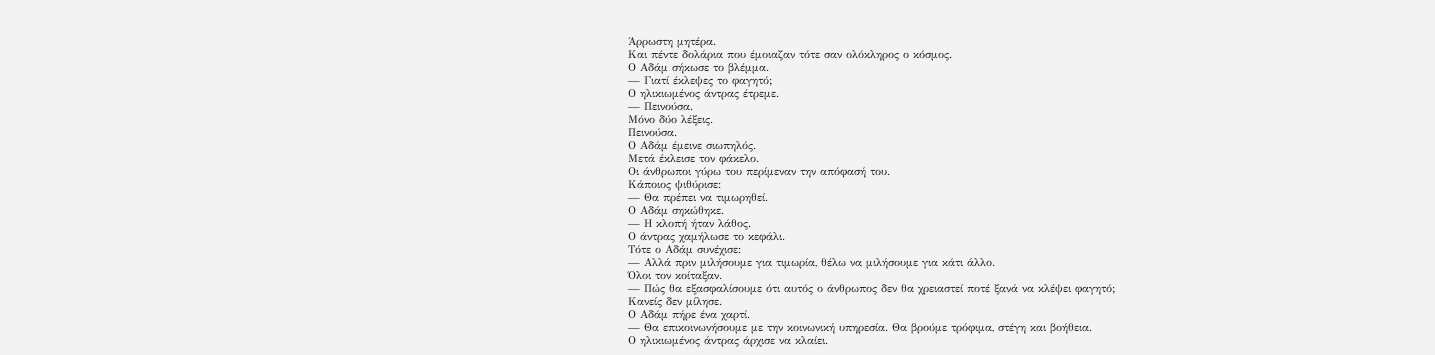Άρρωστη μητέρα.
Και πέντε δολάρια που έμοιαζαν τότε σαν ολόκληρος ο κόσμος.
Ο Αδάμ σήκωσε το βλέμμα.
— Γιατί έκλεψες το φαγητό;
Ο ηλικιωμένος άντρας έτρεμε.
— Πεινούσα.
Μόνο δύο λέξεις.
Πεινούσα.
Ο Αδάμ έμεινε σιωπηλός.
Μετά έκλεισε τον φάκελο.
Οι άνθρωποι γύρω του περίμεναν την απόφασή του.
Κάποιος ψιθύρισε:
— Θα πρέπει να τιμωρηθεί.
Ο Αδάμ σηκώθηκε.
— Η κλοπή ήταν λάθος.
Ο άντρας χαμήλωσε το κεφάλι.
Τότε ο Αδάμ συνέχισε:
— Αλλά πριν μιλήσουμε για τιμωρία, θέλω να μιλήσουμε για κάτι άλλο.
Όλοι τον κοίταξαν.
— Πώς θα εξασφαλίσουμε ότι αυτός ο άνθρωπος δεν θα χρειαστεί ποτέ ξανά να κλέψει φαγητό;
Κανείς δεν μίλησε.
Ο Αδάμ πήρε ένα χαρτί.
— Θα επικοινωνήσουμε με την κοινωνική υπηρεσία. Θα βρούμε τρόφιμα, στέγη και βοήθεια.
Ο ηλικιωμένος άντρας άρχισε να κλαίει.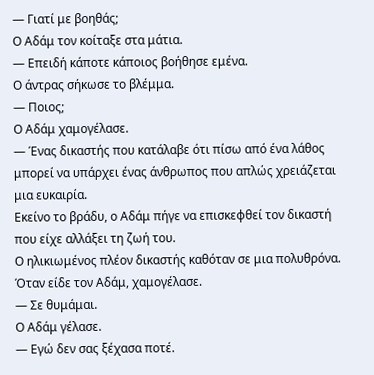— Γιατί με βοηθάς;
Ο Αδάμ τον κοίταξε στα μάτια.
— Επειδή κάποτε κάποιος βοήθησε εμένα.
Ο άντρας σήκωσε το βλέμμα.
— Ποιος;
Ο Αδάμ χαμογέλασε.
— Ένας δικαστής που κατάλαβε ότι πίσω από ένα λάθος μπορεί να υπάρχει ένας άνθρωπος που απλώς χρειάζεται μια ευκαιρία.
Εκείνο το βράδυ, ο Αδάμ πήγε να επισκεφθεί τον δικαστή που είχε αλλάξει τη ζωή του.
Ο ηλικιωμένος πλέον δικαστής καθόταν σε μια πολυθρόνα.
Όταν είδε τον Αδάμ, χαμογέλασε.
— Σε θυμάμαι.
Ο Αδάμ γέλασε.
— Εγώ δεν σας ξέχασα ποτέ.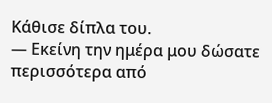Κάθισε δίπλα του.
— Εκείνη την ημέρα μου δώσατε περισσότερα από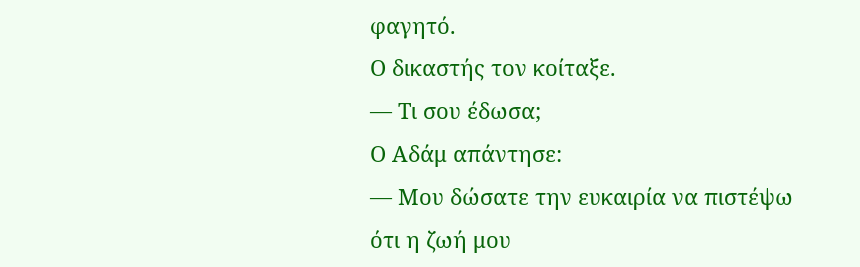φαγητό.
Ο δικαστής τον κοίταξε.
— Τι σου έδωσα;
Ο Αδάμ απάντησε:
— Μου δώσατε την ευκαιρία να πιστέψω ότι η ζωή μου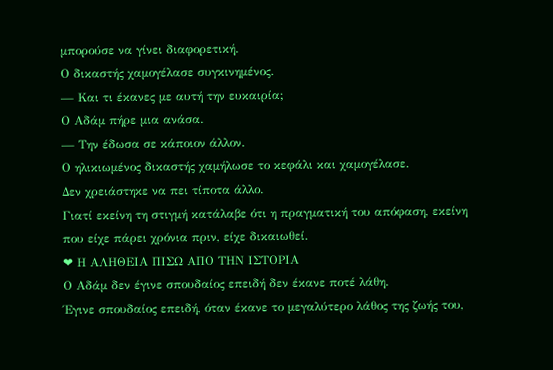μπορούσε να γίνει διαφορετική.
Ο δικαστής χαμογέλασε συγκινημένος.
— Και τι έκανες με αυτή την ευκαιρία;
Ο Αδάμ πήρε μια ανάσα.
— Την έδωσα σε κάποιον άλλον.
Ο ηλικιωμένος δικαστής χαμήλωσε το κεφάλι και χαμογέλασε.
Δεν χρειάστηκε να πει τίποτα άλλο.
Γιατί εκείνη τη στιγμή κατάλαβε ότι η πραγματική του απόφαση, εκείνη που είχε πάρει χρόνια πριν, είχε δικαιωθεί.
❤ Η ΑΛΗΘΕΙΑ ΠΙΣΩ ΑΠΟ ΤΗΝ ΙΣΤΟΡΙΑ
Ο Αδάμ δεν έγινε σπουδαίος επειδή δεν έκανε ποτέ λάθη.
Έγινε σπουδαίος επειδή, όταν έκανε το μεγαλύτερο λάθος της ζωής του,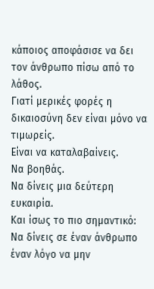κάποιος αποφάσισε να δει τον άνθρωπο πίσω από το λάθος.
Γιατί μερικές φορές η δικαιοσύνη δεν είναι μόνο να τιμωρείς.
Είναι να καταλαβαίνεις.
Να βοηθάς.
Να δίνεις μια δεύτερη ευκαιρία.
Και ίσως το πιο σημαντικό:
Να δίνεις σε έναν άνθρωπο έναν λόγο να μην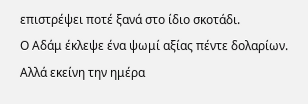επιστρέψει ποτέ ξανά στο ίδιο σκοτάδι.
Ο Αδάμ έκλεψε ένα ψωμί αξίας πέντε δολαρίων.
Αλλά εκείνη την ημέρα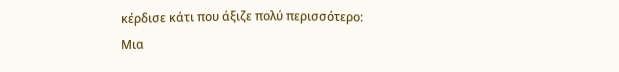κέρδισε κάτι που άξιζε πολύ περισσότερο:
Μια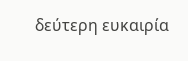δεύτερη ευκαιρία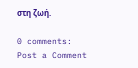στη ζωή.

0 comments:
Post a Comment